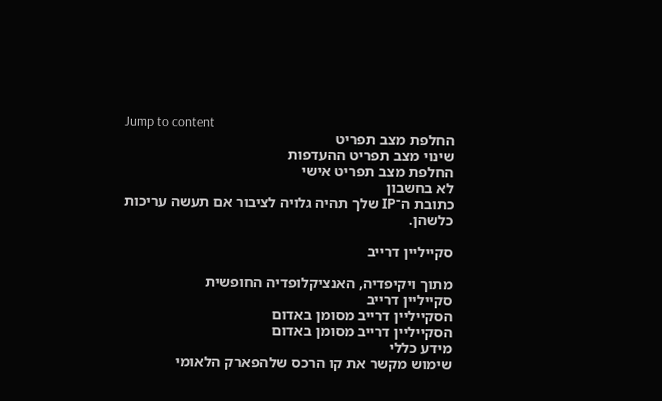Jump to content
החלפת מצב תפריט
שינוי מצב תפריט ההעדפות
החלפת מצב תפריט אישי
לא בחשבון
כתובת ה־IP שלך תהיה גלויה לציבור אם תעשה עריכות כלשהן.

סקייליין דרייב

מתוך ויקיפדיה, האנציקלופדיה החופשית
סקייליין דרייב
הסקייליין דרייב מסומן באדום
הסקייליין דרייב מסומן באדום
מידע כללי
שימוש מקשר את קו הרכס שלהפארק הלאומי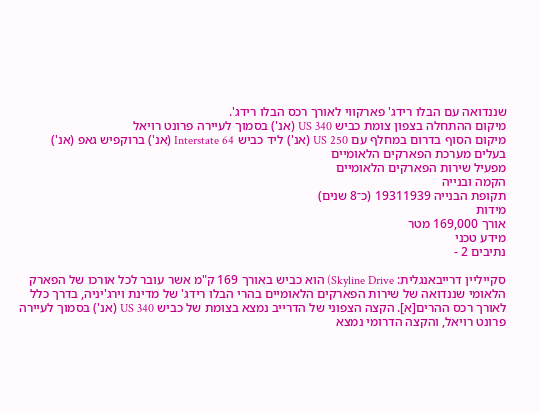שננדואה עם הבלו רידג' פארקווי לאורך רכס הבלו רידג'.
מיקום ההתחלה בצפון צומת כביש US 340 (אנ') בסמוך לעיירה פרונט רויאל
מיקום הסוף בדרום במחלף עם US 250 (אנ') ליד כביש Interstate 64 (אנ') ברוקפיש גאפ (אנ')
בעלים מערכת הפארקים הלאומיים
מפעיל שירות הפארקים הלאומיים
הקמה ובנייה
תקופת הבנייה 19311939 (כ־8 שנים)
מידות
אורך 169,000 מטר
מידע טכני
נתיבים 2 -

סקייליין דרייבאנגלית: Skyline Drive) הוא כביש באורך 169 ק"מ אשר עובר לכל אורכו של הפארק הלאומי שננדואה של שירות הפארקים הלאומיים בהרי הבלו רידג' של מדינת וירג'יניה, בדרך כלל לאורך רכס ההרים[א]. הקצה הצפוני של הדרייב נמצא בצומת של כביש US 340 (אנ') בסמוך לעיירה פרונט רויאל, והקצה הדרומי נמצא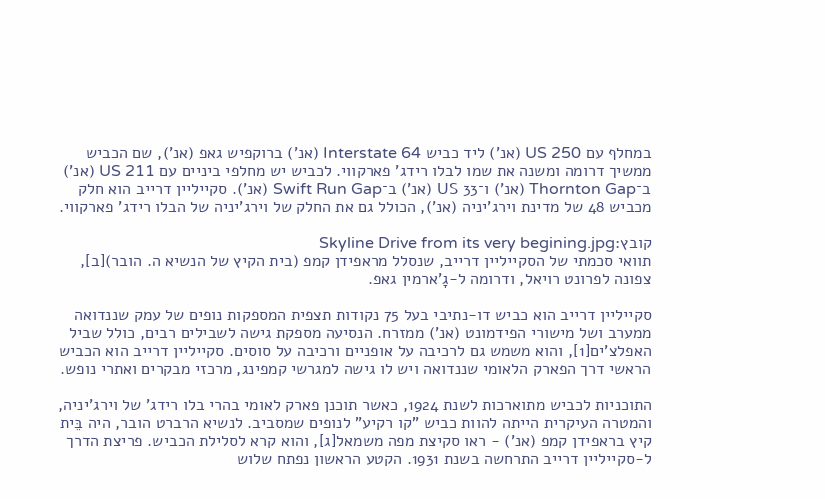במחלף עם US 250 (אנ') ליד כביש Interstate 64 (אנ') ברוקפיש גאפ (אנ'), שם הכביש ממשיך דרומה ומשנה את שמו לבלו רידג' פארקווי. לכביש יש מחלפי ביניים עם US 211 (אנ') ב־Thornton Gap (אנ') ו־US 33 (אנ') ב־Swift Run Gap (אנ'). סקייליין דרייב הוא חלק מכביש 48 של מדינת וירג'יניה (אנ'), הכולל גם את החלק של וירג'יניה של הבלו רידג' פארקווי.

קובץ:Skyline Drive from its very begining.jpg
תוואי סכמתי של הסקייליין דרייב, שנסלל מראפידן קמפ (בית הקיץ של הנשיא ה. הובר)[ב], צפונה לפרונט רויאל, ודרומה ל-גָ'ארמין גאפ.

סקייליין דרייב הוא כביש דו-נתיבי בעל 75 נקודות תצפית המספקות נופים של עמק שננדואה ממערב ושל מישורי הפידמונט (אנ') ממזרח. הנסיעה מספקת גישה לשבילים רבים, כולל שביל האפלצ'ים[1], והוא משמש גם לרכיבה על אופניים ורכיבה על סוסים. סקייליין דרייב הוא הכביש הראשי דרך הפארק הלאומי שננדואה ויש לו גישה למגרשי קמפינג, מרכזי מבקרים ואתרי נופש.

התוכניות לכביש מתוארכות לשנת 1924, כאשר תוכנן פארק לאומי בהרי בלו רידג' של וירג'יניה, והמטרה העיקרית הייתה להוות כביש "קו רקיע" לנופים שמסביב. לנשיא הרברט הובר, היה בֵּית קיץ בראפידן קמפ (אנ') - ראו סקיצת מפה משמאל[ג], והוא קרא לסלילת הכביש. פריצת הדרך ל-סקייליין דרייב התרחשה בשנת 1931. הקטע הראשון נפתח שלוש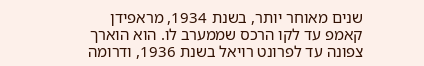שנים מאוחר יותר, בשנת 1934, מראפידן קאמפ עד לקו הרכס שממערב לו. הוא הוארך צפונה עד לפרונט רויאל בשנת 1936, ודרומה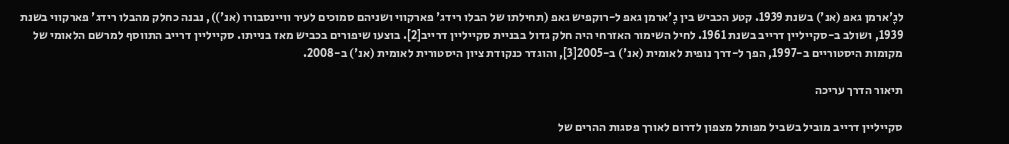לגָ'ארמן גאפ (אנ') בשנת 1939. קטע הכביש בין גָ'ארמן גאפ ל-רוקפיש גאפ (תחילתו של הבלו רידג' פארקווי ושניהם סמוכים לעיר וויינסבורו (אנ')), נבנה כחלק מהבלו רידג' פארקווי בשנת 1939, ושולב ב-סקייליין דרייב בשנת 1961. לחיל השימור האזרחי היה חלק גדול בבניית סקייליין דרייב[2]. בוצעו שיפורים בכביש מאז בנייתו. סקייליין דרייב התווסף למרשם הלאומי של מקומות היסטוריים ב-1997, הפך ל-דרך נופית לאומית (אנ') ב-2005[3], והוגדר כנקודת ציון היסטורית לאומית (אנ') ב-2008.

תיאור הדרך עריכה

סקייליין דרייב מוביל בשביל מפותל מצפון לדרום לאורך פסגות ההרים של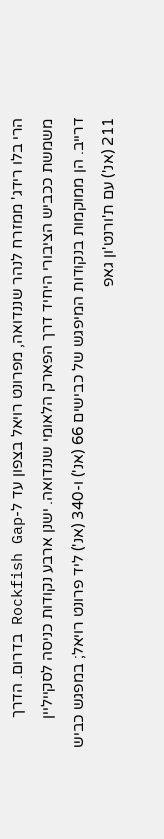הרי בלו רידג' ממזרח לנהר שננדואה, מפרונט רויאל בצפון עד ל-Rockfish Gap בדרום. הדרך משמשת ככביש הציבורי היחיד דרך הפארק הלאומי שננדואה. ישנן ארבע נקודות כניסה לסקייליין דרייב. הן ממוקמות בנקודות המיפגש של כבישים 66 (אנ') ו-340 (אנ') ליד פרונט רויאל; במפגש כביש 211 (אנ') עם ת'ורנט'ון גאפ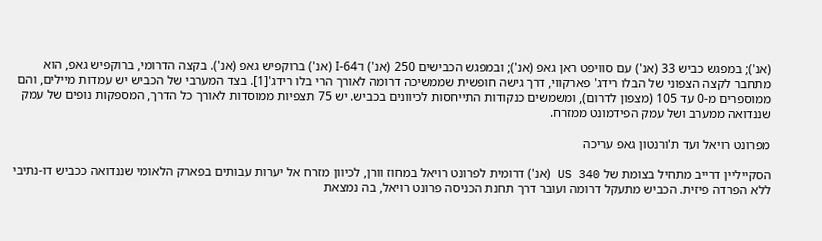(אנ'); במפגש כביש 33 (אנ') עם סוויפט ראן גאפ (אנ'); ובמפגש הכבישים 250 (אנ') ו־I-64 (אנ') ברוקפיש גאפ (אנ'). בקצה הדרומי, ברוקפיש גאפ, הוא מתחבר לקצה הצפוני של הבלו רידג' פארקווי, דרך גישה חופשית שממשיכה דרומה לאורך הרי בלו רידג'[1]. בצד המערבי של הכביש יש עמדות מיילים, והם ממוספרים מ-0 עד 105 (מצפון לדרום), ומשמשים כנקודות התייחסות לכיוונים בכביש. יש 75 תצפיות ממוסדות לאורך כל הדרך, המספקות נופים של עמק שננדואה ממערב ושל עמק הפידמונט ממזרח.

מפרונט רויאל ועד ת'ורנטון גאפ עריכה

הסקייליין דרייב מתחיל בצומת של US 340 (אנ') דרומית לפרונט רויאל במחוז וורן, לכיוון מזרח אל יערות עבותים בפארק הלאומי שננדואה ככביש דו-נתיבי ללא הפרדה פיזית. הכביש מתעקל דרומה ועובר דרך תחנת הכניסה פרונט רויאל, בה נמצאת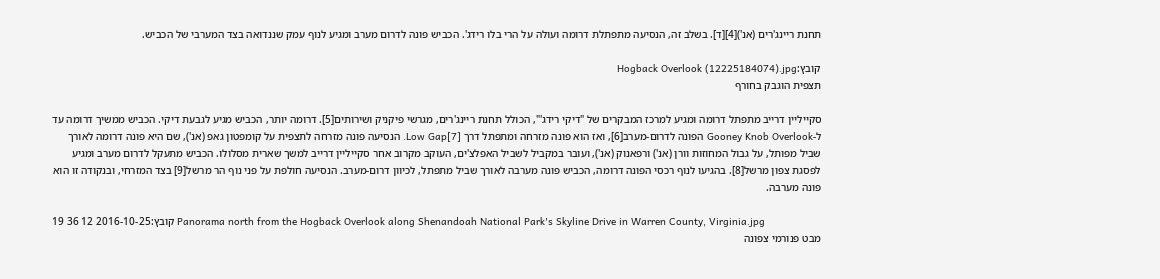תחנת ריינג'רים (אנ')[4][ד]. בשלב זה, הנסיעה מתפתלת דרומה ועולה על הרי בלו רידג'. הכביש פונה לדרום מערב ומגיע לנוף עמק שננדואה בצד המערבי של הכביש.

קובץ:Hogback Overlook (12225184074).jpg
תצפית הוגבק בחורף

סקייליין דרייב מתפתל דרומה ומגיע למרכז המבקרים של "דיקי רידג'", הכולל תחנת ריינג'רים, מגרשי פיקניק ושירותים[5]. דרומה יותר, הכביש מגיע לגבעת דיקי. הכביש ממשיך דרומה עד ל-Gooney Knob Overlook הפונה לדרום-מערב[6], ואז הוא פונה מזרחה ומתפתל דרך Low Gap[7]. הנסיעה פונה מזרחה לתצפית על קומפטון גאפ (אנ'), שם היא פונה דרומה לאורך שביל מפותל, על גבול המחוזות וורן (אנ') ורפאנוק (אנ'), ועובר במקביל לשביל האפלצ'ים, העוקב מקרוב אחר סקייליין דרייב למשך שארית מסלולו. הכביש מתעקל לדרום מערב ומגיע לפסגת צפון מרשל[8]. בהגיעו לנוף רכסי הפונה דרומה, הכביש פונה מערבה לאורך שביל מתפתל, לכיוון דרום-מערב. הנסיעה חולפת על פני נוף הר מרשל[9] בצד המזרחי, ובנקודה זו הוא פונה מערבה.

קובץ:2016-10-25 12 36 19 Panorama north from the Hogback Overlook along Shenandoah National Park's Skyline Drive in Warren County, Virginia.jpg
מבט פנורמי צפונה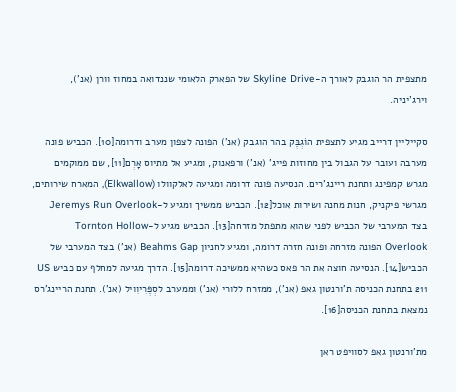מתצפית הר הוגבק לאורך ה-Skyline Drive של הפארק הלאומי שננדואה במחוז וורן (אנ'), וירג'יניה.

סקייליין דרייב מגיע לתצפית הוֹגְבֶּק בהר הוגבק (אנ') הפונה לצפון מערב ודרומה[10]. הכביש פונה מערבה ועובר על הגבול בין מחוזות פייג' (אנ') ורפאנוק, ומגיע אל מתיוס אָרְם[11], שם ממוקמים מגרש קמפינג ותחנת ריינג'רים. הנסיעה פונה דרומה ומגיעה לאלקוולו (Elkwallow), המארח שירותים, מגרשי פיקניק, חנות מחנה ושירות אוכל[12]. הכביש ממשיך ומגיע ל-Jeremys Run Overlook בצד המערבי של הכביש לפני שהוא מתפתל מזרחה[13]. הכביש מגיע ל-Tornton Hollow Overlook הפונה מזרחה ופונה חזרה דרומה, ומגיע לחניון Beahms Gap (אנ') בצד המערבי של הכביש[14]. הנסיעה חוצה את הר פאס כשהיא ממשיכה דרומה[15]. הדרך מגיעה למחלף עם כביש US 211 בתחנת הכניסה ת'ורנטון גאפ (אנ'), ממזרח ללורי (אנ') וממערב לסְפֶּרִיוִויל (אנ'). תחנת הריינג'רס נמצאת בתחנת הכניסה[16].

מת'ורנטון גאפ לסוויפט ראן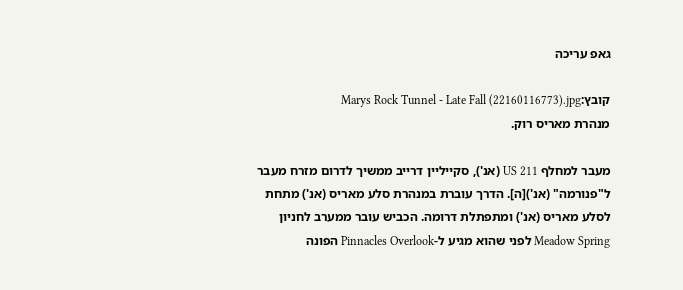גאפ עריכה

קובץ:Marys Rock Tunnel - Late Fall (22160116773).jpg
מנהרת מאריס רוק.

מעבר למחלף US 211 (אנ'), סקייליין דרייב ממשיך לדרום מזרח מעבר ל"פנורמה" (אנ')[ה]. הדרך עוברת במנהרת סלע מאריס (אנ') מתחת לסלע מאריס (אנ') ומתפתלת דרומה. הכביש עובר ממערב לחניון Meadow Spring לפני שהוא מגיע ל-Pinnacles Overlook הפונה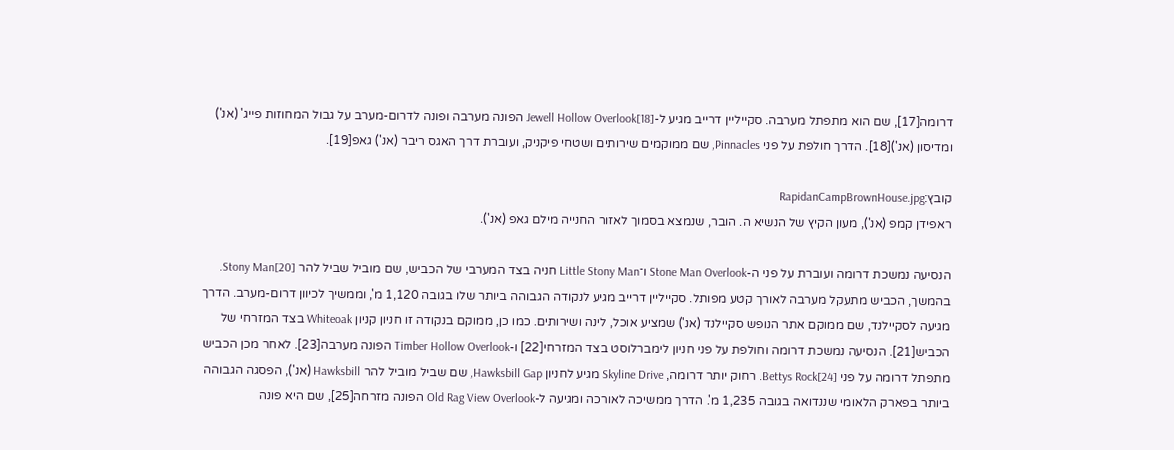דרומה[17], שם הוא מתפתל מערבה. סקייליין דרייב מגיע ל-Jewell Hollow Overlook[18] הפונה מערבה ופונה לדרום-מערב על גבול המחוזות פייג' (אנ') ומדיסון (אנ')[18]. הדרך חולפת על פני Pinnacles, שם ממוקמים שירותים ושטחי פיקניק, ועוברת דרך האגס ריבר (אנ') גאפ[19].

קובץ:RapidanCampBrownHouse.jpg
ראפידן קמפ (אנ'), מעון הקיץ של הנשיא ה. הובר, שנמצא בסמוך לאזור החנייה מילם גאפ (אנ').

הנסיעה נמשכת דרומה ועוברת על פני ה-Stone Man Overlook ו־Little Stony Man חניה בצד המערבי של הכביש, שם מוביל שביל להר Stony Man[20]. בהמשך, הכביש מתעקל מערבה לאורך קטע מפותל. סקייליין דרייב מגיע לנקודה הגבוהה ביותר שלו בגובה 1,120 מ', וממשיך לכיוון דרום-מערב. הדרך מגיעה לסקיילנד, שם ממוקם אתר הנופש סקיילנד (אנ') שמציע אוכל, לינה ושירותים. כמו כן, ממוקם בנקודה זו חניון קניון Whiteoak בצד המזרחי של הכביש[21]. הנסיעה נמשכת דרומה וחולפת על פני חניון לימברלוסט בצד המזרחי[22] ו-Timber Hollow Overlook הפונה מערבה[23]. לאחר מכן הכביש מתפתל דרומה על פני Bettys Rock[24]. רחוק יותר דרומה, Skyline Drive מגיע לחניון Hawksbill Gap, שם שביל מוביל להר Hawksbill (אנ'), הפסגה הגבוהה ביותר בפארק הלאומי שננדואה בגובה 1,235 מ'. הדרך ממשיכה לאורכה ומגיעה ל-Old Rag View Overlook הפונה מזרחה[25], שם היא פונה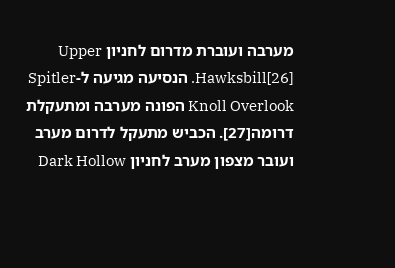מערבה ועוברת מדרום לחניון Upper Hawksbill[26]. הנסיעה מגיעה ל-Spitler Knoll Overlook הפונה מערבה ומתעקלת דרומה[27]. הכביש מתעקל לדרום מערב ועובר מצפון מערב לחניון Dark Hollow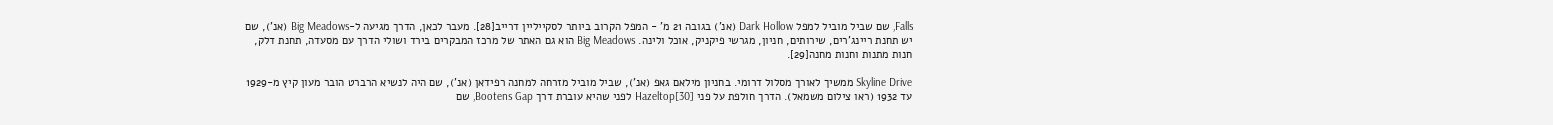Falls, שם שביל מוביל למפל Dark Hollow (אנ') בגובה 21 מ' - המפל הקרוב ביותר לסקייליין דרייב[28]. מעבר לכאן, הדרך מגיעה ל-Big Meadows (אנ'), שם יש תחנת ריינג'רים, שירותים, חניון, מגרשי פיקניק, אוכל ולינה. Big Meadows הוא גם האתר של מרכז המבקרים בירד ושולי הדרך עם מסעדה, תחנת דלק, חנות מתנות וחנות מחנה[29].

Skyline Drive ממשיך לאורך מסלול דרומי. בחניון מילאם גאפ (אנ'), שביל מוביל מזרחה למחנה רפידאן (אנ'), שם היה לנשיא הרברט הובר מעון קיץ מ-1929 עד 1932 (ראו צילום משמאל). הדרך חולפת על פני Hazeltop[30] לפני שהיא עוברת דרך Bootens Gap, שם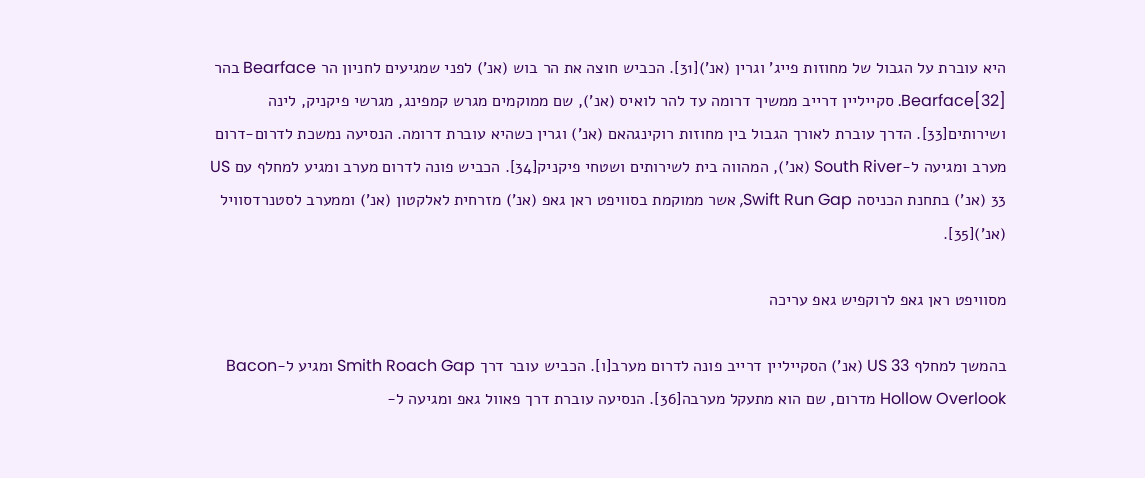היא עוברת על הגבול של מחוזות פייג' וגרין (אנ')[31]. הכביש חוצה את הר בוש (אנ') לפני שמגיעים לחניון הר Bearface בהר Bearface[32]. סקייליין דרייב ממשיך דרומה עד להר לואיס (אנ'), שם ממוקמים מגרש קמפינג, מגרשי פיקניק, לינה ושירותים[33]. הדרך עוברת לאורך הגבול בין מחוזות רוקינגהאם (אנ') וגרין כשהיא עוברת דרומה. הנסיעה נמשכת לדרום-דרום מערב ומגיעה ל-South River (אנ'), המהווה בית לשירותים ושטחי פיקניק[34]. הכביש פונה לדרום מערב ומגיע למחלף עם US 33 (אנ') בתחנת הכניסה Swift Run Gap, אשר ממוקמת בסוויפט ראן גאפ (אנ') מזרחית לאלקטון (אנ') וממערב לסטנרדסוויל (אנ')[35].

מסוויפט ראן גאפ לרוקפיש גאפ עריכה

בהמשך למחלף US 33 (אנ') הסקייליין דרייב פונה לדרום מערב[ו]. הכביש עובר דרך Smith Roach Gap ומגיע ל-Bacon Hollow Overlook מדרום, שם הוא מתעקל מערבה[36]. הנסיעה עוברת דרך פאוול גאפ ומגיעה ל-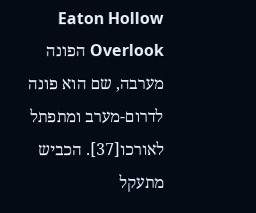Eaton Hollow Overlook הפונה מערבה, שם הוא פונה לדרום-מערב ומתפתל לאורכו[37]. הכביש מתעקל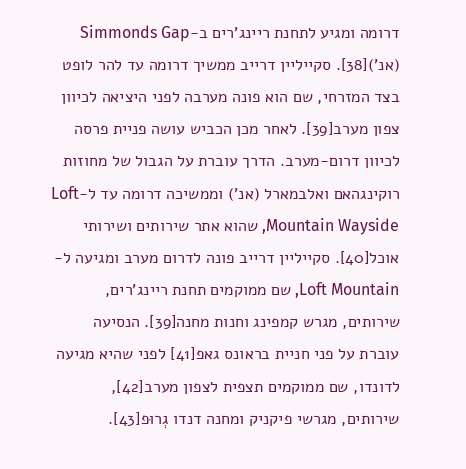דרומה ומגיע לתחנת ריינג'רים ב-Simmonds Gap (אנ')[38]. סקייליין דרייב ממשיך דרומה עד להר לופט בצד המזרחי, שם הוא פונה מערבה לפני היציאה לכיוון צפון מערב[39]. לאחר מכן הכביש עושה פניית פרסה לכיוון דרום-מערב. הדרך עוברת על הגבול של מחוזות רוקינגהאם ואלבמארל (אנ') וממשיכה דרומה עד ל-Loft Mountain Wayside, שהוא אתר שירותים ושירותי אוכל[40]. סקייליין דרייב פונה לדרום מערב ומגיעה ל-Loft Mountain, שם ממוקמים תחנת ריינג'רים, שירותים, מגרש קמפינג וחנות מחנה[39]. הנסיעה עוברת על פני חניית בראונס גאפ[41] לפני שהיא מגיעה לדונדו, שם ממוקמים תצפית לצפון מערב[42], שירותים, מגרשי פיקניק ומחנה דנדו גְרוּפ[43].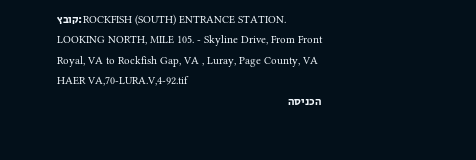קובץ:ROCKFISH (SOUTH) ENTRANCE STATION. LOOKING NORTH, MILE 105. - Skyline Drive, From Front Royal, VA to Rockfish Gap, VA , Luray, Page County, VA HAER VA,70-LURA.V,4-92.tif
הכניסה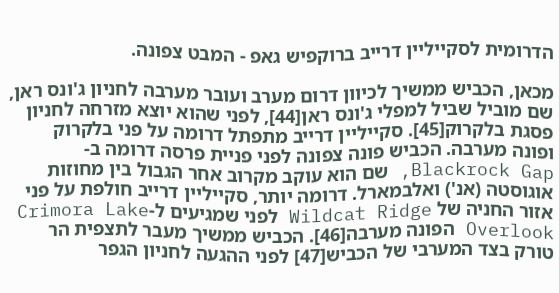הדרומית לסקייליין דרייב ברוקפיש גאפ - המבט צפונה.

מכאן, הכביש ממשיך לכיוון דרום מערב ועובר מערבה לחניון ג'ונס ראן, שם מוביל שביל למפלי ג'ונס ראן[44], לפני שהוא יוצא מזרחה לחניון פסגת בלקרוק[45]. סקייליין דרייב מתפתל דרומה על פני בלקרוק ופונה מערבה. הכביש פונה צפונה לפני פניית פרסה דרומה ב-Blackrock Gap, שם הוא עוקב מקרוב אחר הגבול בין מחוזות אוגוסטה (אנ') ואלבמארל. דרומה יותר, סקייליין דרייב חולפת על פני אזור החניה של Wildcat Ridge לפני שמגיעים ל-Crimora Lake Overlook הפונה מערבה[46]. הכביש ממשיך מעבר לתצפית הר טורק בצד המערבי של הכביש[47] לפני ההגעה לחניון הגפר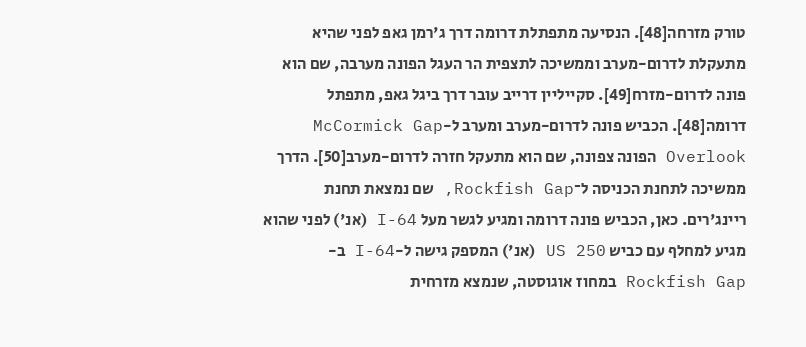טורק מזרחה[48]. הנסיעה מתפתלת דרומה דרך ג'רמן גאפ לפני שהיא מתעקלת לדרום-מערב וממשיכה לתצפית הר העגל הפונה מערבה, שם הוא פונה לדרום-מזרח[49]. סקייליין דרייב עובר דרך ביגל גאפ, מתפתל דרומה[48]. הכביש פונה לדרום-מערב ומערב ל-McCormick Gap Overlook הפונה צפונה, שם הוא מתעקל חזרה לדרום-מערב[50]. הדרך ממשיכה לתחנת הכניסה ל־Rockfish Gap, שם נמצאת תחנת ריינג'רים. כאן, הכביש פונה דרומה ומגיע לגשר מעל I-64 (אנ') לפני שהוא מגיע למחלף עם כביש US 250 (אנ') המספק גישה ל-I-64 ב-Rockfish Gap במחוז אוגוסטה, שנמצא מזרחית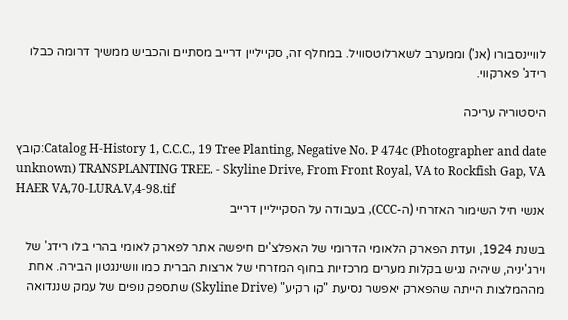לוויינסבורו (אנ') וממערב לשארלוטסוויל. במחלף זה, סקייליין דרייב מסתיים והכביש ממשיך דרומה כבלו רידג' פארקווי.

היסטוריה עריכה

קובץ:Catalog H-History 1, C.C.C., 19 Tree Planting, Negative No. P 474c (Photographer and date unknown) TRANSPLANTING TREE. - Skyline Drive, From Front Royal, VA to Rockfish Gap, VA HAER VA,70-LURA.V,4-98.tif
אנשי חיל השימור האזרחי (ה-CCC), בעבודה על הסקייליין דרייב

בשנת 1924, ועדת הפארק הלאומי הדרומי של האפלצ'ים חיפשה אתר לפארק לאומי בהרי בלו רידג' של וירג'יניה, שיהיה נגיש בקלות מערים מרכזיות בחוף המזרחי של ארצות הברית כמו וושינגטון הבירה. אחת מההמלצות הייתה שהפארק יאפשר נסיעת "קו רקיע" (Skyline Drive) שתספק נופים של עמק שננדואה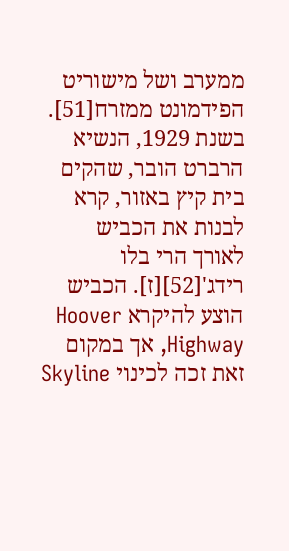ממערב ושל מישוריט הפידמונט ממזרח[51]. בשנת 1929, הנשיא הרברט הובר, שהקים בית קיץ באזור, קרא לבנות את הכביש לאורך הרי בלו רידג'[52][ז]. הכביש הוצע להיקרא Hoover Highway, אך במקום זאת זכה לכינוי Skyline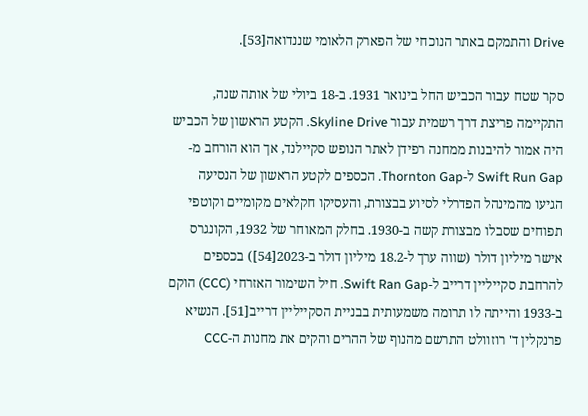Drive והתמקם באתר הנוכחי של הפארק הלאומי שננדואה[53].

סקר שטח עבור הכביש החל בינואר 1931. ב-18 ביולי של אותה שנה, התקיימה פריצת דרך רשמית עבור Skyline Drive. הקטע הראשון של הכביש היה אמור להיבנות ממחנה רפידן לאתר הנופש סקיילנד, אך הוא הורחב מ-Swift Run Gap ל-Thornton Gap. הכספים לקטע הראשון של הנסיעה הגיעו מהמינהל הפדרלי לסיוע בבצורת, והעסיקו חקלאים מקומיים וקוטפי תפוחים שסבלו מבצורת קשה ב-1930. בחלק המאוחר של 1932, הקונגרס אישר מיליון דולר (שווה ערך ל-18.2 מיליון דולר ב-2023[54]) בכספים להרחבת סקייליין דרייב ל-Swift Ran Gap. חיל השימור האזרחי (CCC) הוקם ב-1933 והייתה לו תרומה משמעותית בבניית הסקייליין דרייב[51]. הנשיא פרנקלין ד' רוזוולט התרשם מהנוף של ההרים והקים את מחנות ה-CCC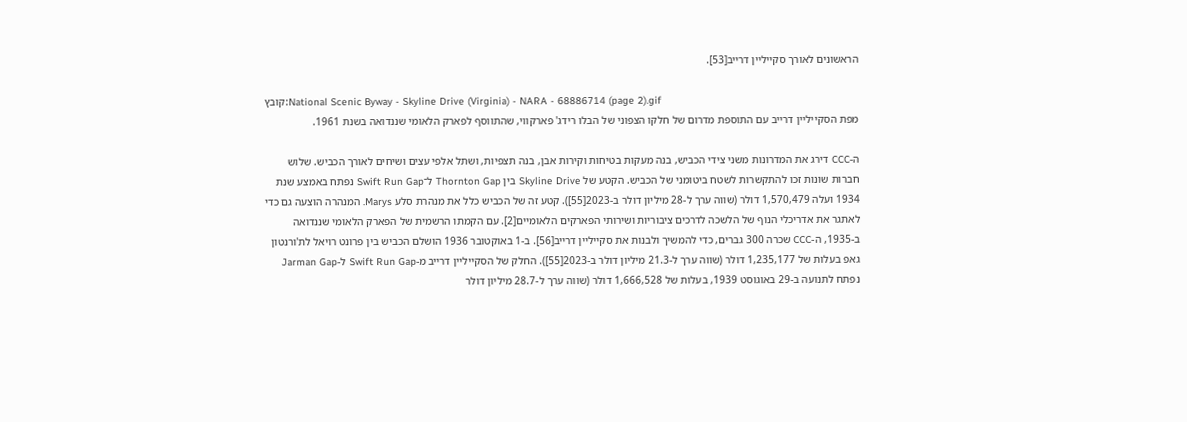הראשונים לאורך סקייליין דרייב[53].

קובץ:National Scenic Byway - Skyline Drive (Virginia) - NARA - 68886714 (page 2).gif
מפת הסקייליין דרייב עם התוספת מדרום של חלקו הצפוני של הבלו רידג' פארקווי, שהתווסף לפארק הלאומי שננדואה בשנת 1961.

ה-CCC דירג את המדרונות משני צידי הכביש, בנה מעקות בטיחות וקירות אבן, בנה תצפיות, ושתל אלפי עצים ושיחים לאורך הכביש. שלוש חברות שונות זכו להתקשרות לשטח ביטומני של הכביש. הקטע של Skyline Drive בין Thornton Gap ל־Swift Run Gap נפתח באמצע שנת 1934 ועלה 1,570,479 דולר (שווה ערך ל-28 מיליון דולר ב-2023[55]). קטע זה של הכביש כלל את מנהרת סלע Marys. המנהרה הוצעה גם כדי לאתגר את אדריכלי הנוף של הלשכה לדרכים ציבוריות ושירותי הפארקים הלאומיים[2]. עם הקמתו הרשמית של הפארק הלאומי שננדואה ב-1935, ה-CCC שכרה 300 גברים, כדי להמשיך ולבנות את סקייליין דרייב[56]. ב-1 באוקטובר 1936 הושלם הכביש בין פרונט רויאל לת'ורנטון גאפ בעלות של 1,235,177 דולר (שווה ערך ל-21.3 מיליון דולר ב-2023[55]). החלק של הסקייליין דרייב מ-Swift Run Gap ל-Jarman Gap נפתח לתנועה ב-29 באוגוסט 1939, בעלות של 1,666,528 דולר (שווה ערך ל-28.7 מיליון דולר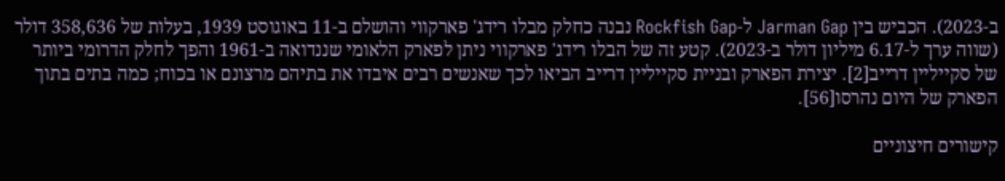ב-2023). הכביש בין Jarman Gap ל-Rockfish Gap נבנה כחלק מבלו רידג' פארקווי והושלם ב-11 באוגוסט 1939, בעלות של 358,636 דולר (שווה ערך ל-6.17 מיליון דולר ב-2023). קטע זה של הבלו רידג' פארקווי ניתן לפארק הלאומי שננדואה ב-1961 והפך לחלק הדרומי ביותר של סקייליין דרייב[2]. יצירת הפארק ובניית סקייליין דרייב הביאו לכך שאנשים רבים איבדו את בתיהם מרצונם או בכוח; כמה בתים בתוך הפארק של היום נהרסו[56].

קישורים חיצוניים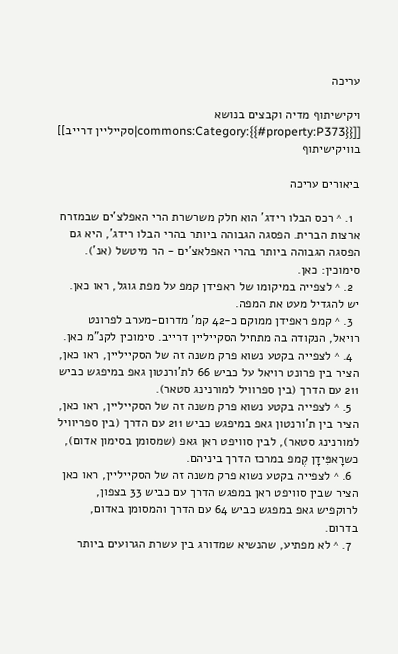עריכה

ויקישיתוף מדיה וקבצים בנושא [[commons:Category:{{#property:P373}}|סקייליין דרייב]] בוויקישיתוף

ביאורים עריכה

  1. ^ רכס הבלו רידג' הוא חלק משרשרת הרי האפלצ'ים שבמזרח ארצות הברית. הפסגה הגבוהה ביותר בהרי הבלו רידג', היא גם הפסגה הגבוהה ביותר בהרי האפלאצ'ים - הר מיטשל (אנ'). סימוכין: כאן.
  2. ^ לצפייה במיקומו של ראפידן קמפ על מפת גוגל, ראו כאן. יש להגדיל מעט את המפה.
  3. ^ קמפ ראפידן ממוקם כ-42 קמ' מדרום-מערב לפרונט רויאל, הנקודה בה מתחיל הסקייליין דרייב. סימוכין לקנ"מ כאן.
  4. ^ לצפייה בקטע נשוא פרק משנה זה של הסקייליין, ראו כאן, הציר בין פרונט רויאל על כביש 66 לת'ורנטון גאפ במיפגש כביש 211 עם הדרך (בין ספרוויל למורנינג סטאר).
  5. ^ לצפייה בקטע נשוא פרק משנה זה של הסקייליין, ראו כאן, הציר בין ת'ורנטון גאפ במיפגש כביש 211 עם הדרך (בין ספריוויל למורנינג סטאר), לבין סוויפט ראן גאפ (שמסומן בסימון אדום), כשרָאפִּידָן קֶמפ במרכז הדרך ביניהם.
  6. ^ לצפייה בקטע נשוא פרק משנה זה של הסקייליין, ראו כאן הציר שבין סוויפט ראן במפגש הדרך עם כביש 33 בצפון, לרוקפיש גאפ במפגש כביש 64 עם הדרך והמסומן באדום, בדרום.
  7. ^ לא מפתיע, שהנשיא שמדורג בין עשרת הגרועים ביותר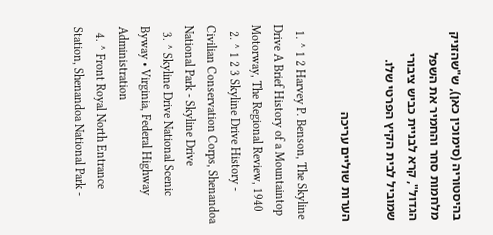בהיסטוריה (סימוכין כאן), ש"שהזניק מלחמות סחר והחמיר את השפל הגדול", קרא לבניית כביש ציבורי שמוביל לבית הקיץ הפרטי שלו.

הערות שוליים עריכה

  1. ^ 1 2 Harvey P. Benson, The Skyline Drive A Brief History of a Mountaintop Motorway, The Regional Review, 1940
  2. ^ 1 2 3 Skyline Drive History - Civilian Conservation Corps, Shenandoa National Park - Skyline Drive
  3. ^ Skyline Drive National Scenic Byway • Virginia, Federal Highway Administration
  4. ^ Front Royal North Entrance Station, Shenandoa National Park -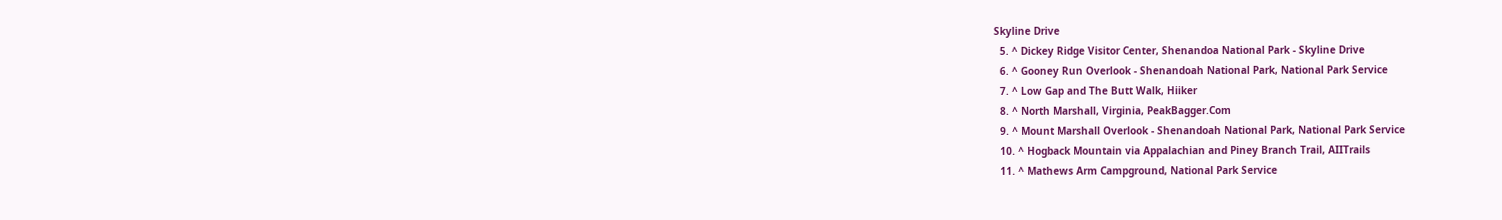Skyline Drive
  5. ^ Dickey Ridge Visitor Center, Shenandoa National Park - Skyline Drive
  6. ^ Gooney Run Overlook - Shenandoah National Park, National Park Service
  7. ^ Low Gap and The Butt Walk, Hiiker
  8. ^ North Marshall, Virginia, PeakBagger.Com
  9. ^ Mount Marshall Overlook - Shenandoah National Park, National Park Service
  10. ^ Hogback Mountain via Appalachian and Piney Branch Trail, AIITrails
  11. ^ Mathews Arm Campground, National Park Service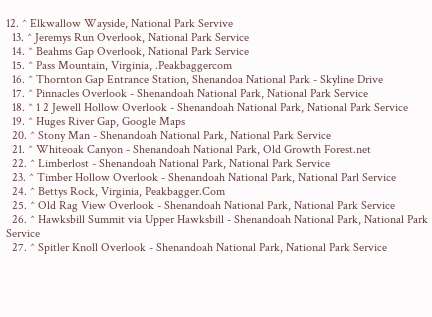12. ^ Elkwallow Wayside, National Park Servive
  13. ^ Jeremys Run Overlook, National Park Service
  14. ^ Beahms Gap Overlook, National Park Service
  15. ^ Pass Mountain, Virginia, .Peakbaggercom
  16. ^ Thornton Gap Entrance Station, Shenandoa National Park - Skyline Drive
  17. ^ Pinnacles Overlook - Shenandoah National Park, National Park Service
  18. ^ 1 2 Jewell Hollow Overlook - Shenandoah National Park, National Park Service
  19. ^ Huges River Gap, Google Maps
  20. ^ Stony Man - Shenandoah National Park, National Park Service
  21. ^ Whiteoak Canyon - Shenandoah National Park, Old Growth Forest.net
  22. ^ Limberlost - Shenandoah National Park, National Park Service
  23. ^ Timber Hollow Overlook - Shenandoah National Park, National Parl Service
  24. ^ Bettys Rock, Virginia, Peakbagger.Com
  25. ^ Old Rag View Overlook - Shenandoah National Park, National Park Service
  26. ^ Hawksbill Summit via Upper Hawksbill - Shenandoah National Park, National Park Service
  27. ^ Spitler Knoll Overlook - Shenandoah National Park, National Park Service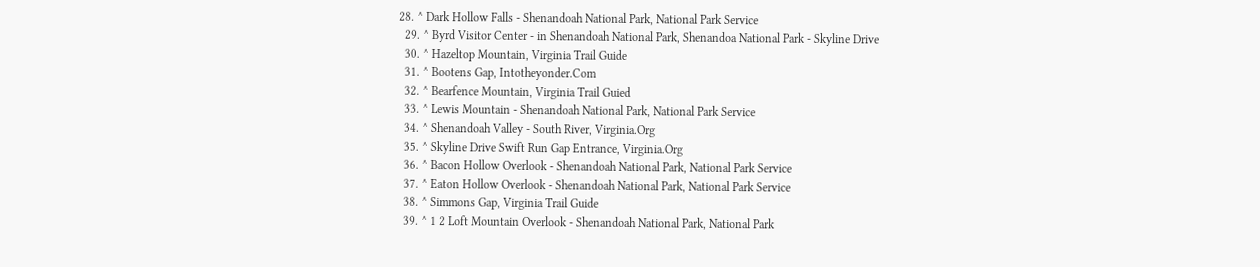28. ^ Dark Hollow Falls - Shenandoah National Park, National Park Service
  29. ^ Byrd Visitor Center - in Shenandoah National Park, Shenandoa National Park - Skyline Drive
  30. ^ Hazeltop Mountain, Virginia Trail Guide
  31. ^ Bootens Gap, Intotheyonder.Com
  32. ^ Bearfence Mountain, Virginia Trail Guied
  33. ^ Lewis Mountain - Shenandoah National Park, National Park Service
  34. ^ Shenandoah Valley - South River, Virginia.Org
  35. ^ Skyline Drive Swift Run Gap Entrance, Virginia.Org
  36. ^ Bacon Hollow Overlook - Shenandoah National Park, National Park Service
  37. ^ Eaton Hollow Overlook - Shenandoah National Park, National Park Service
  38. ^ Simmons Gap, Virginia Trail Guide
  39. ^ 1 2 Loft Mountain Overlook - Shenandoah National Park, National Park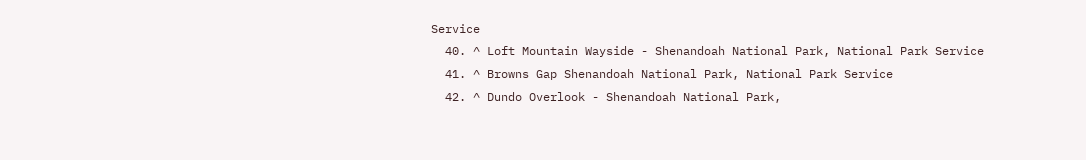Service
  40. ^ Loft Mountain Wayside - Shenandoah National Park, National Park Service
  41. ^ Browns Gap Shenandoah National Park, National Park Service
  42. ^ Dundo Overlook - Shenandoah National Park,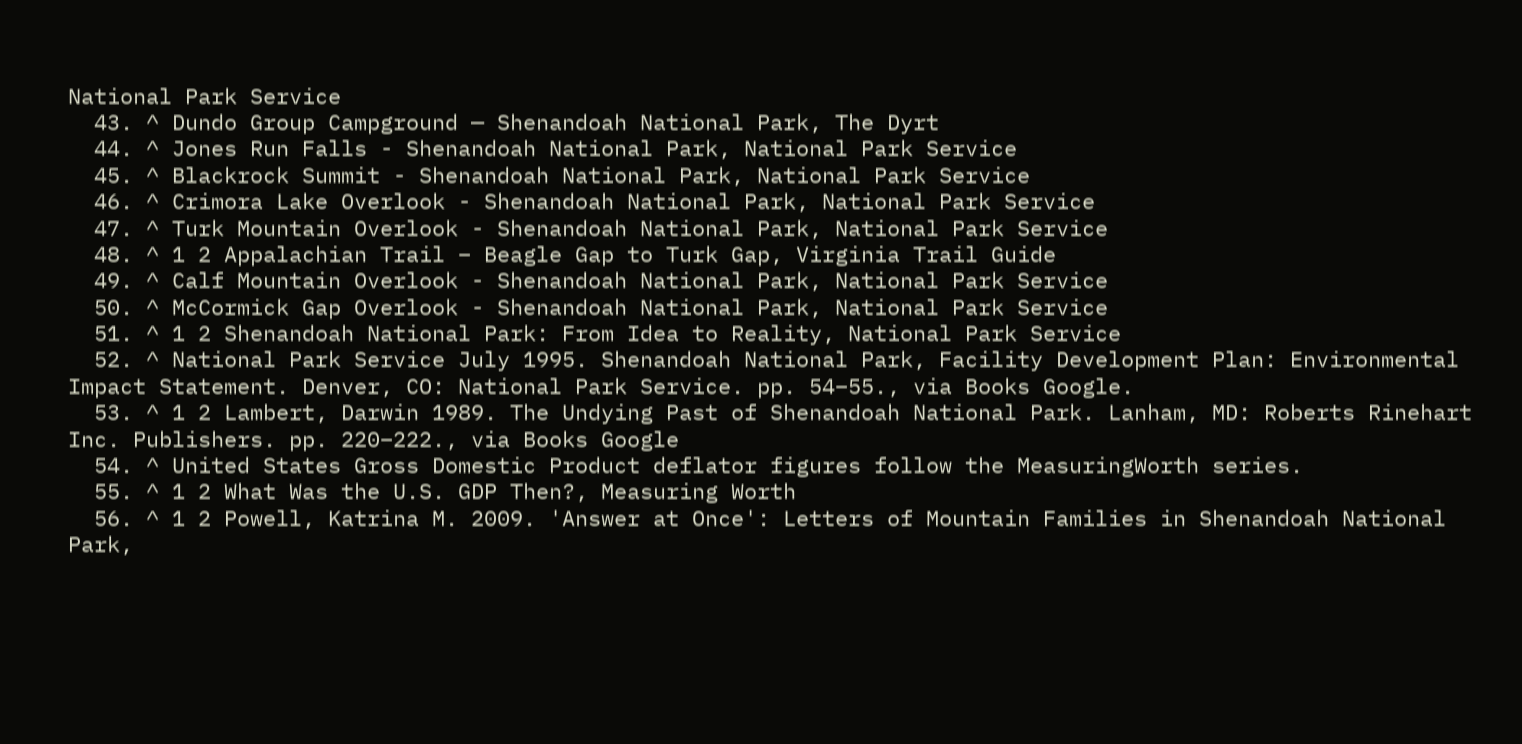National Park Service
  43. ^ Dundo Group Campground — Shenandoah National Park, The Dyrt
  44. ^ Jones Run Falls - Shenandoah National Park, National Park Service
  45. ^ Blackrock Summit - Shenandoah National Park, National Park Service
  46. ^ Crimora Lake Overlook - Shenandoah National Park, National Park Service
  47. ^ Turk Mountain Overlook - Shenandoah National Park, National Park Service
  48. ^ 1 2 Appalachian Trail – Beagle Gap to Turk Gap, Virginia Trail Guide
  49. ^ Calf Mountain Overlook - Shenandoah National Park, National Park Service
  50. ^ McCormick Gap Overlook - Shenandoah National Park, National Park Service
  51. ^ 1 2 Shenandoah National Park: From Idea to Reality, National Park Service
  52. ^ National Park Service July 1995. Shenandoah National Park, Facility Development Plan: Environmental Impact Statement. Denver, CO: National Park Service. pp. 54–55., via Books Google.
  53. ^ 1 2 Lambert, Darwin 1989. The Undying Past of Shenandoah National Park. Lanham, MD: Roberts Rinehart Inc. Publishers. pp. 220–222., via Books Google
  54. ^ United States Gross Domestic Product deflator figures follow the MeasuringWorth series.
  55. ^ 1 2 What Was the U.S. GDP Then?, Measuring Worth
  56. ^ 1 2 Powell, Katrina M. 2009. 'Answer at Once': Letters of Mountain Families in Shenandoah National Park,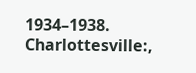1934–1938. Charlottesville:,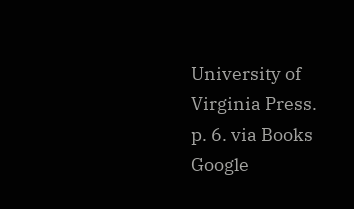University of Virginia Press. p. 6. via Books Google